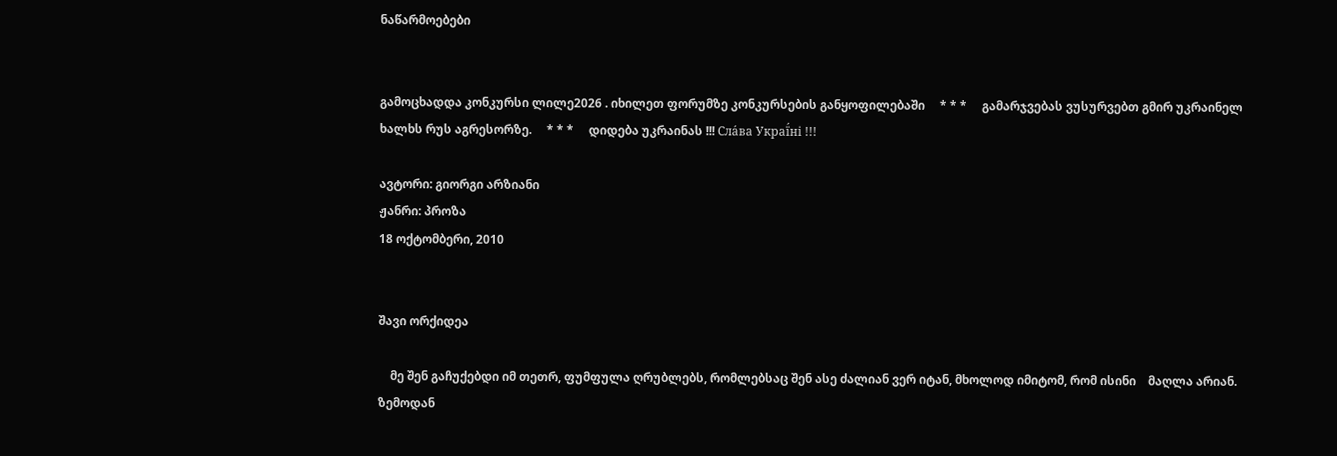ნაწარმოებები


გამოცხადდა კონკურსი ლილე2026 . იხილეთ ფორუმზე კონკურსების განყოფილებაში     * * *     გამარჯვებას ვუსურვებთ გმირ უკრაინელ ხალხს რუს აგრესორზე.     * * *     დიდება უკრაინას !!! Сла́ва Украї́ні !!!

ავტორი: გიორგი არზიანი
ჟანრი: პროზა
18 ოქტომბერი, 2010


შავი ორქიდეა

    მე შენ გაჩუქებდი იმ თეთრ, ფუმფულა ღრუბლებს, რომლებსაც შენ ასე ძალიან ვერ იტან, მხოლოდ იმიტომ, რომ ისინი    მაღლა არიან. ზემოდან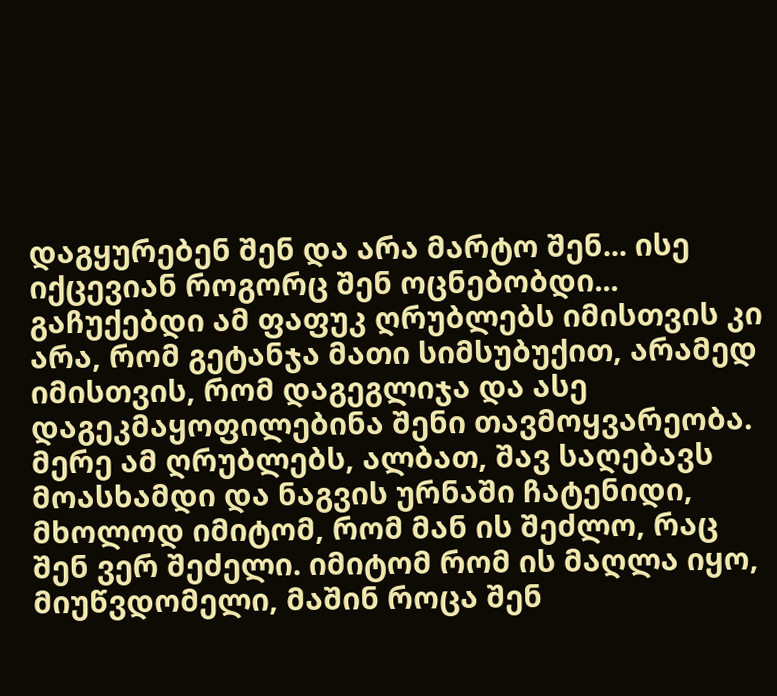დაგყურებენ შენ და არა მარტო შენ... ისე იქცევიან როგორც შენ ოცნებობდი... გაჩუქებდი ამ ფაფუკ ღრუბლებს იმისთვის კი არა, რომ გეტანჯა მათი სიმსუბუქით, არამედ იმისთვის, რომ დაგეგლიჯა და ასე დაგეკმაყოფილებინა შენი თავმოყვარეობა. მერე ამ ღრუბლებს, ალბათ, შავ საღებავს მოასხამდი და ნაგვის ურნაში ჩატენიდი, მხოლოდ იმიტომ, რომ მან ის შეძლო, რაც შენ ვერ შეძელი. იმიტომ რომ ის მაღლა იყო, მიუწვდომელი, მაშინ როცა შენ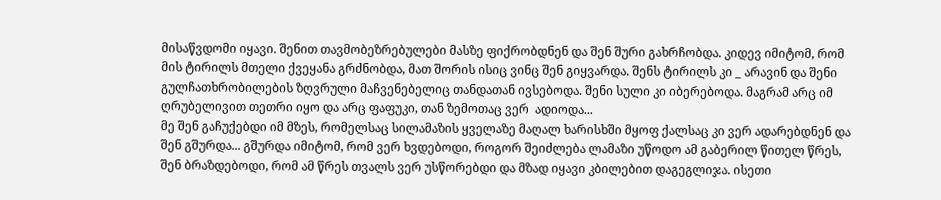მისაწვდომი იყავი. შენით თავმობეზრებულები მასზე ფიქრობდნენ და შენ შური გახრჩობდა. კიდევ იმიტომ, რომ მის ტირილს მთელი ქვეყანა გრძნობდა, მათ შორის ისიც ვინც შენ გიყვარდა. შენს ტირილს კი _ არავინ და შენი გულჩათხრობილების ზღვრული მაჩვენებელიც თანდათან ივსებოდა. შენი სული კი იბერებოდა. მაგრამ არც იმ ღრუბელივით თეთრი იყო და არც ფაფუკი, თან ზემოთაც ვერ  ადიოდა...
მე შენ გაჩუქებდი იმ მზეს, რომელსაც სილამაზის ყველაზე მაღალ ხარისხში მყოფ ქალსაც კი ვერ ადარებდნენ და შენ გშურდა... გშურდა იმიტომ, რომ ვერ ხვდებოდი, როგორ შეიძლება ლამაზი უწოდო ამ გაბერილ წითელ წრეს, შენ ბრაზდებოდი, რომ ამ წრეს თვალს ვერ უსწორებდი და მზად იყავი კბილებით დაგეგლიჯა. ისეთი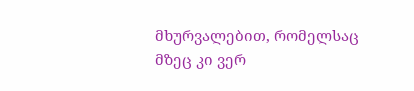მხურვალებით, რომელსაც მზეც კი ვერ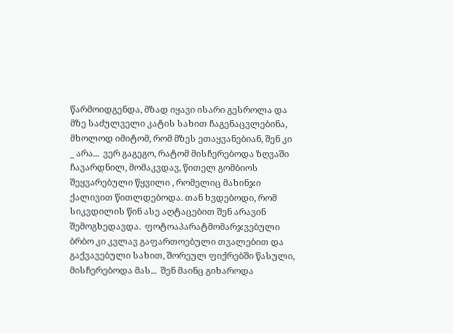წარმოიდგენდა, მზად იყავი ისარი გესროლა და მზე საძულველი კატის სახით ჩაგენაცვლებინა, მხოლოდ იმიტომ, რომ მზეს ეთაყვანებიან, შენ კი _ არა...  ვერ გაგეგო, რატომ მისჩერებოდა ზღვაში ჩავარდნილ, მომაკვდავ, წითელ გომბიოს შეყვარებული წყვილი , რომელიც მახინჯი ქალივით წითლდებოდა. თან ხვდებოდი, რომ სიკვდილის წინ ასე აღტაცებით შენ არავინ შემოგხედავდა.  ფოტოაპარატმომარჯვებული  ბრბო კი კვლავ გაფართოებული თვალებით და გაქვავებული სახით, შორეულ ფიქრებში წასული, მისჩერებოდა მას...  შენ მაინც გიხაროდა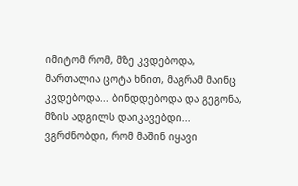იმიტომ რომ, მზე კვდებოდა, მართალია ცოტა ხნით, მაგრამ მაინც კვდებოდა... ბინდდებოდა და გეგონა, მზის ადგილს დაიკავებდი...  ვგრძნობდი, რომ მაშინ იყავი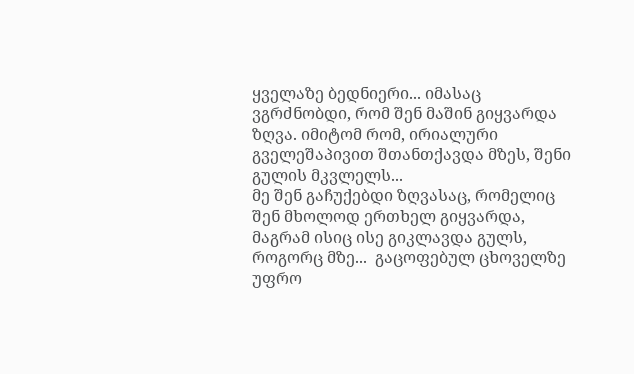ყველაზე ბედნიერი... იმასაც ვგრძნობდი, რომ შენ მაშინ გიყვარდა ზღვა. იმიტომ რომ, ირიალური გველეშაპივით შთანთქავდა მზეს, შენი გულის მკვლელს...                                                                                                                                                                                                                                                                                                                                                          მე შენ გაჩუქებდი ზღვასაც, რომელიც შენ მხოლოდ ერთხელ გიყვარდა, მაგრამ ისიც ისე გიკლავდა გულს, როგორც მზე...  გაცოფებულ ცხოველზე უფრო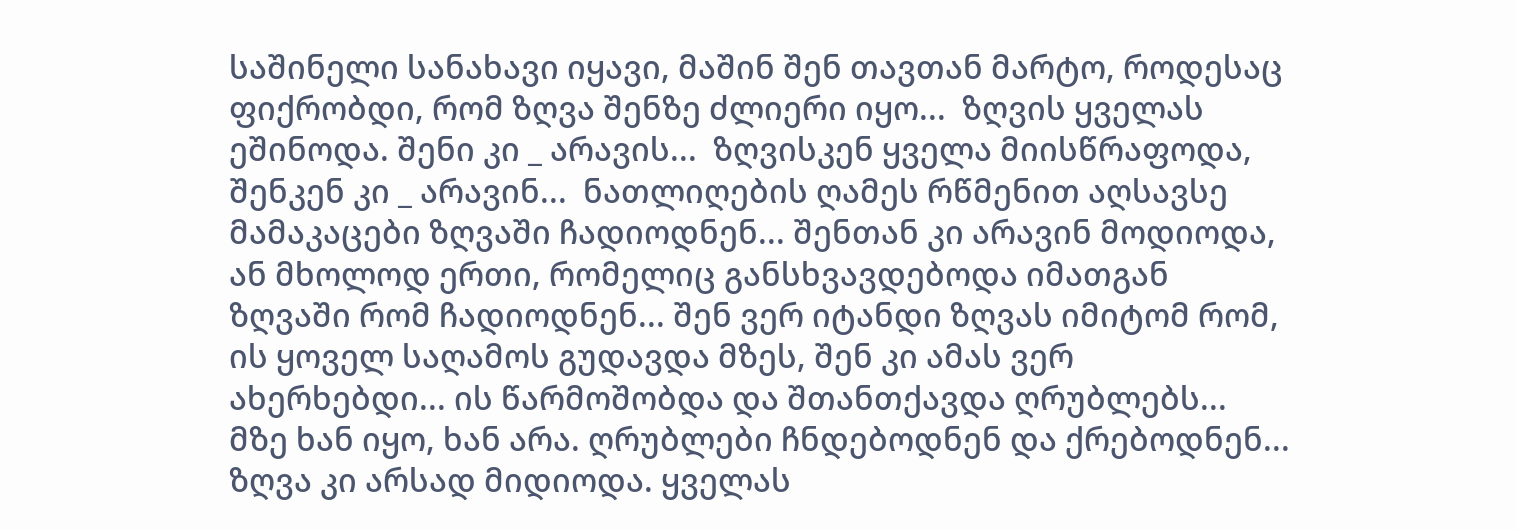საშინელი სანახავი იყავი, მაშინ შენ თავთან მარტო, როდესაც ფიქრობდი, რომ ზღვა შენზე ძლიერი იყო...  ზღვის ყველას ეშინოდა. შენი კი _ არავის...  ზღვისკენ ყველა მიისწრაფოდა, შენკენ კი _ არავინ...  ნათლიღების ღამეს რწმენით აღსავსე მამაკაცები ზღვაში ჩადიოდნენ... შენთან კი არავინ მოდიოდა, ან მხოლოდ ერთი, რომელიც განსხვავდებოდა იმათგან ზღვაში რომ ჩადიოდნენ... შენ ვერ იტანდი ზღვას იმიტომ რომ, ის ყოველ საღამოს გუდავდა მზეს, შენ კი ამას ვერ ახერხებდი... ის წარმოშობდა და შთანთქავდა ღრუბლებს... მზე ხან იყო, ხან არა. ღრუბლები ჩნდებოდნენ და ქრებოდნენ... ზღვა კი არსად მიდიოდა. ყველას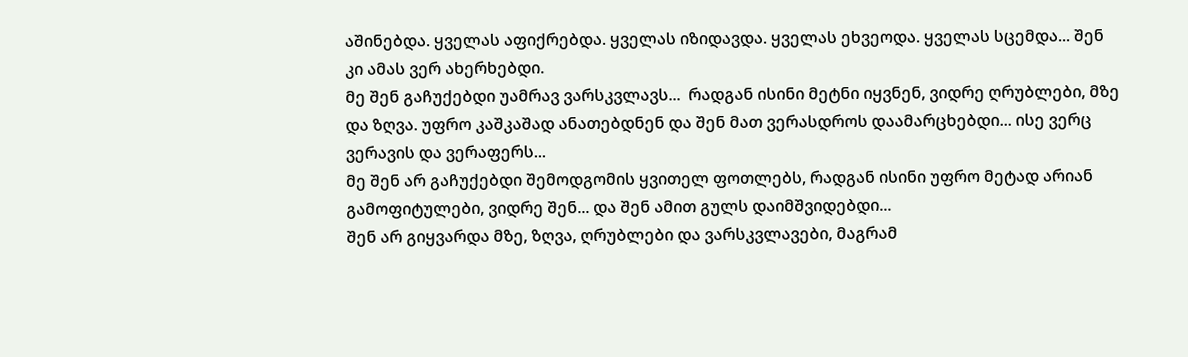აშინებდა. ყველას აფიქრებდა. ყველას იზიდავდა. ყველას ეხვეოდა. ყველას სცემდა... შენ კი ამას ვერ ახერხებდი.
მე შენ გაჩუქებდი უამრავ ვარსკვლავს...  რადგან ისინი მეტნი იყვნენ, ვიდრე ღრუბლები, მზე და ზღვა. უფრო კაშკაშად ანათებდნენ და შენ მათ ვერასდროს დაამარცხებდი... ისე ვერც ვერავის და ვერაფერს...                                                                                                                                                                                                      მე შენ არ გაჩუქებდი შემოდგომის ყვითელ ფოთლებს, რადგან ისინი უფრო მეტად არიან გამოფიტულები, ვიდრე შენ... და შენ ამით გულს დაიმშვიდებდი...                                                                                                                                                                                                                  შენ არ გიყვარდა მზე, ზღვა, ღრუბლები და ვარსკვლავები, მაგრამ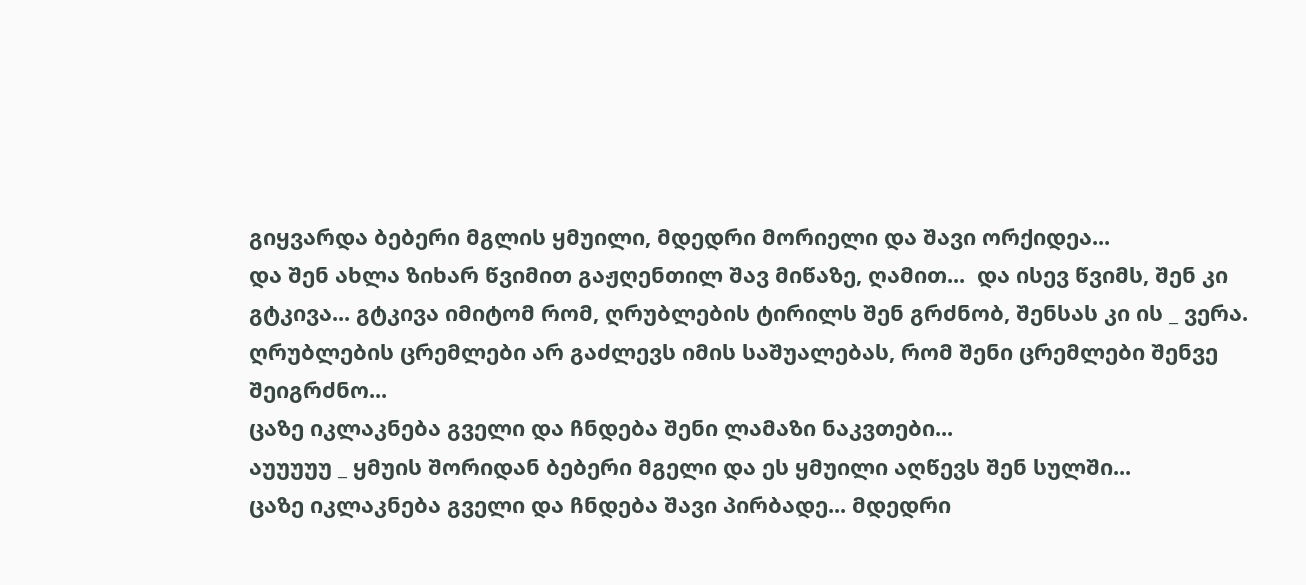გიყვარდა ბებერი მგლის ყმუილი, მდედრი მორიელი და შავი ორქიდეა...
და შენ ახლა ზიხარ წვიმით გაჟღენთილ შავ მიწაზე, ღამით...  და ისევ წვიმს, შენ კი გტკივა... გტკივა იმიტომ რომ, ღრუბლების ტირილს შენ გრძნობ, შენსას კი ის _ ვერა. ღრუბლების ცრემლები არ გაძლევს იმის საშუალებას, რომ შენი ცრემლები შენვე შეიგრძნო...
ცაზე იკლაკნება გველი და ჩნდება შენი ლამაზი ნაკვთები...
აუუუუუ _ ყმუის შორიდან ბებერი მგელი და ეს ყმუილი აღწევს შენ სულში...
ცაზე იკლაკნება გველი და ჩნდება შავი პირბადე... მდედრი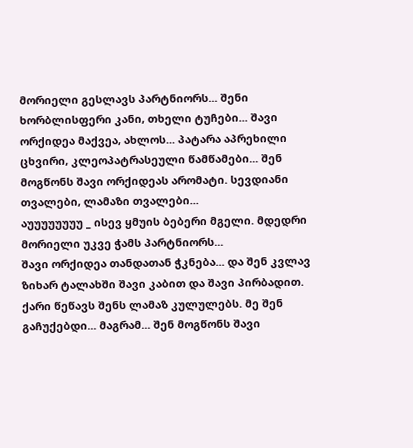მორიელი გესლავს პარტნიორს... შენი ხორბლისფერი კანი, თხელი ტუჩები... შავი ორქიდეა მაქვეა, ახლოს... პატარა აპრეხილი ცხვირი, კლეოპატრასეული წამწამები... შენ მოგწონს შავი ორქიდეას არომატი. სევდიანი თვალები, ლამაზი თვალები...                                                                                                                                                                                                                                                                      აუუუუუუუუ _ ისევ ყმუის ბებერი მგელი. მდედრი მორიელი უკვე ჭამს პარტნიორს...
შავი ორქიდეა თანდათან ჭკნება... და შენ კვლავ ზიხარ ტალახში შავი კაბით და შავი პირბადით. ქარი წეწავს შენს ლამაზ კულულებს. მე შენ გაჩუქებდი... მაგრამ... შენ მოგწონს შავი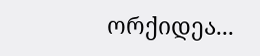ორქიდეა...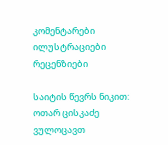კომენტარები ილუსტრაციები რეცენზიები

საიტის წევრს ნიკით:  ოთარ ცისკაძე ვულოცავთ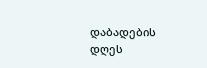დაბადების დღეს